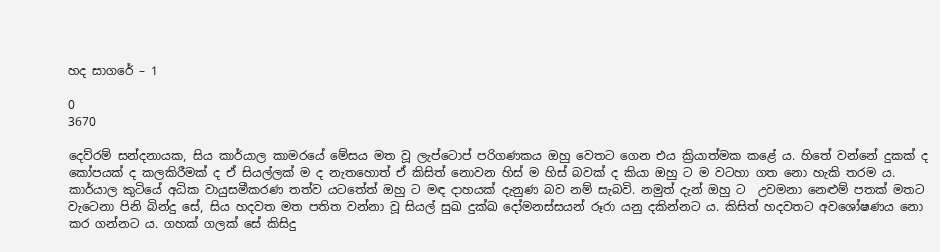හද සාගරේ – 1

0
3670

දෙව්රම් සන්දනායක, සිය කාර්යාල කාමරයේ මේසය මත වූ ලැප්ටොප් පරිගණකය ඔහු වෙතට ගෙන එය ක්‍රියාත්මක කළේ ය. හිතේ වන්නේ දුකක් ද කෝපයක් ද කලකිරීමක් ද ඒ සියල්ලක් ම ද නැතහොත් ඒ කිසිත් නොවන හිස් ම හිස් බවක් ද කියා ඔහු ට ම වටහා ගත නො හැකි තරම ය. කාර්යාල කුටියේ අධික වායුසමීකරණ තත්ව යටතේත් ඔහු ට මඳ දාහයක් දැනුණ බව නම් සැබවි. නමුත් දැන් ඔහු ට  උවමනා නෙළුම් පතක් මතට වැටෙනා පිනි බින්දු සේ, සිය හදවත මත පතිත වන්නා වූ සියල් සුඛ දුක්ඛ දෝමනස්සයන් රූරා යනු දකින්නට ය. කිසිත් හදවතට අවශෝෂණය නො කර ගන්නට ය. ගහක් ගලක් සේ කිසිදු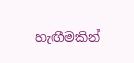හැඟීමකින්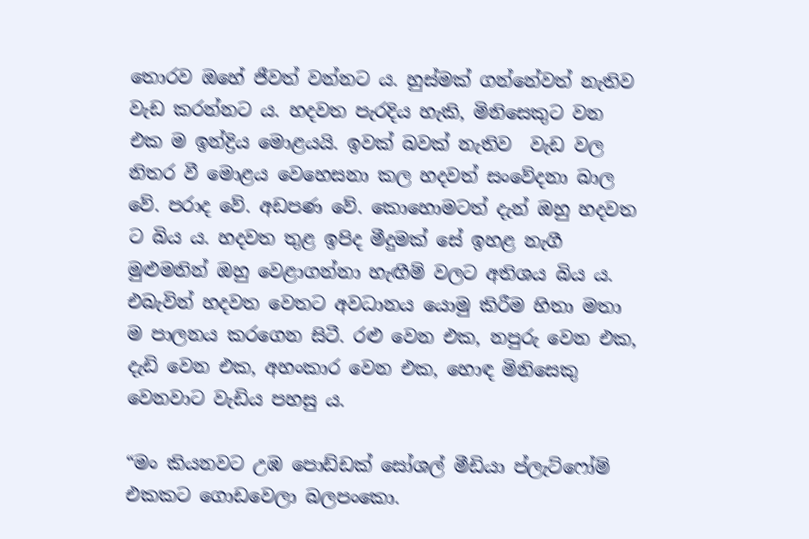තොරව ඔහේ ජීවත් වන්නට ය. හුස්මක් ගන්නේවත් නැතිව වැඩ කරන්නට ය. හදවත පැරදිය හැකි, මිනිසෙකුට වන එක ම ඉන්ද්‍රිය මොළයයි. ඉවක් බවක් නැතිව  වැඩ වල නිතර වී මොළය වෙහෙසනා කල හදවත් සංවේදනා බාල වේ. පරාද වේ. අඩපණ වේ. කොහොමටත් දැන් ඔහු හදවත ට බිය ය. හදවත තුළ ඉපිද මීදුමක් සේ ඉහළ නැගී මුළුමනින් ඔහු වෙළාගන්නා හැඟීම් වලට අතිශය බිය ය. එබැවින් හදවත වෙතට අවධානය යොමු කිරීම හිතා මතා ම පාලනය කරගෙන සිටී. රළු වෙන එක, නපුරු වෙන එක, දැඩි වෙන එක, අහංකාර වෙන එක, හොඳ මිනිසෙකු වෙනවාට වැඩිය පහසු ය.

“මං කියනවට උඹ පොඩ්ඩක් සෝශල් මීඩියා ප්ලැට්ෆෝම් එකකට ගොඩවෙලා බලපංකො.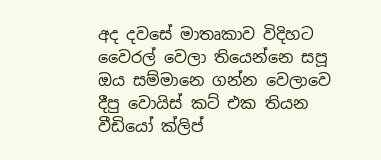අද දවසේ මාතෘකාව විදිහට වෛරල් වෙලා තියෙන්නෙ සපූ ඔය සම්මානෙ ගන්න වෙලාවෙ දීපු වොයිස් කට් එක තියන වීඩියෝ ක්ලිප්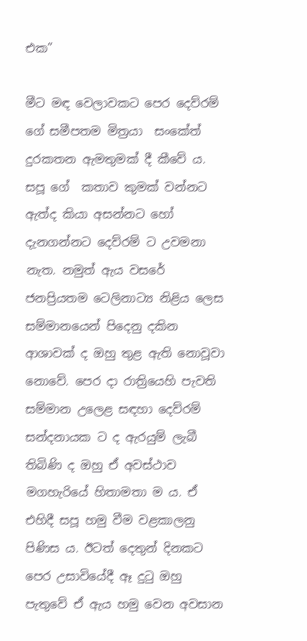එක”

මීට මඳ වෙලාවකට පෙර දෙව්රම් ගේ සමීපතම මිත්‍රයා  සංකේත් දුරකතන ඇමතුමක් දී කීවේ ය. සපූ ගේ  කතාව කුමක් වන්නට ඇත්ද කියා අසන්නට හෝ දැනගන්නට දෙව්රම් ට උවමනා නැත. නමුත් ඇය වසරේ ජනප්‍රියතම ටෙලිනාට්‍ය නිළිය ලෙස සම්මානයෙන් පිදෙනු දකින ආශාවක් ද ඔහු තුළ ඇති නොවූවා නොවේ. පෙර දා රාත්‍රියෙහි පැවති සම්මාන උලෙළ සඳහා දෙව්රම් සන්දනායක ට ද ඇරයුම් ලැබී තිබිණි ද ඔහු ඒ අවස්ථාව මගහැරියේ හිතාමතා ම ය. ඒ එහිදී සපූ හමු වීම වළකාලනු පිණිස ය. ඊටත් දෙතුන් දිනකට පෙර උසාවියේදී ඈ දුටු ඔහු පැතුවේ ඒ ඇය හමු වෙන අවසාන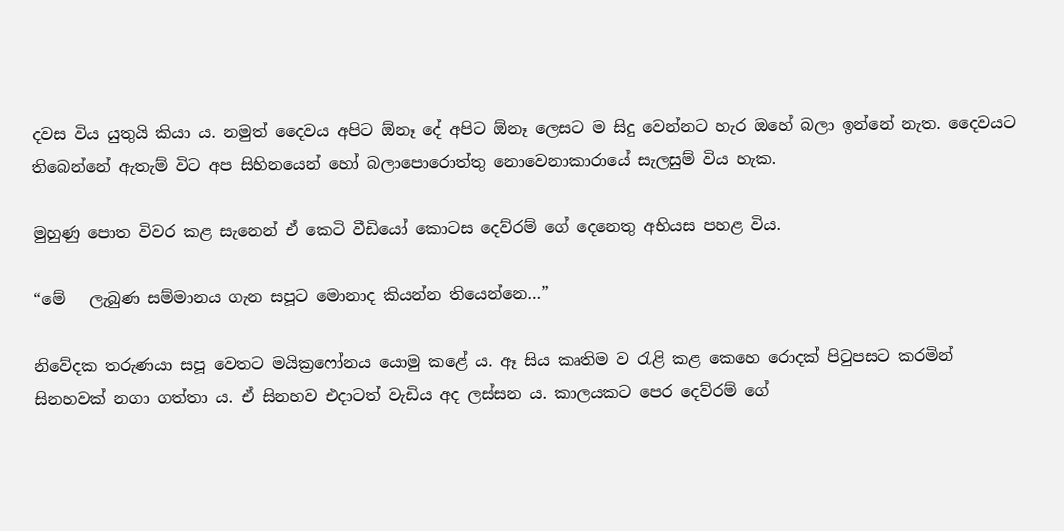දවස විය යුතුයි කියා ය. නමුත් දෛවය අපිට ඕනෑ දේ අපිට ඕනෑ ලෙසට ම සිදු වෙන්නට හැර ඔහේ බලා ඉන්නේ නැත. දෛවයට තිබෙන්නේ ඇතැම් විට අප සිහිනයෙන් හෝ බලාපොරොත්තු නොවෙනාකාරායේ සැලසුම් විය හැක.

මුහුණු පොත විවර කළ සැනෙන් ඒ කෙටි වීඩියෝ කොටස දෙව්රම් ගේ දෙනෙතු අභියස පහළ විය.

“මේ   ලැබුණ සම්මානය ගැන සපූට මොනාද කියන්න තියෙන්නෙ…”

නිවේදක තරුණයා සපූ වෙතට මයික්‍රෆෝනය යොමු කළේ ය. ඈ සිය කෘතිම ව රැළි කළ කෙහෙ රොදක් පිටුපසට කරමින් සිනහවක් නගා ගත්තා ය. ඒ සිනහව එදාටත් වැඩිය අද ලස්සන ය. කාලයකට පෙර දෙව්රම් ගේ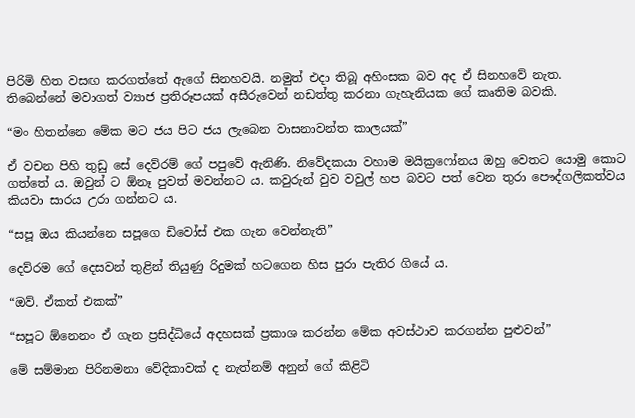පිරිමි හිත වසඟ කරගත්තේ ඇගේ සිනහවයි. නමුත් එදා තිබූ අහිංසක බව අද ඒ සිනහවේ නැත. තිබෙන්නේ මවාගත් ව්‍යාජ ප්‍රතිරූපයක් අසීරුවෙන් නඩත්තු කරනා ගැහැනියක ගේ කෘතිම බවකි.

“මං හිතන්නෙ මේක මට ජය පිට ජය ලැබෙන වාසනාවන්ත කාලයක්”

ඒ වචන පිහි තුඩු සේ දෙව්රම් ගේ පපුවේ ඇනිණි. නිවේදකයා වහාම මයික්‍රෆෝනය ඔහු වෙතට යොමු කොට ගත්තේ ය. ඔවුන් ට ඕනෑ පුවත් මවන්නට ය. කවුරුන් වුව වවුල් හප බවට පත් වෙන තුරා පෞද්ගලිකත්වය කියවා සාරය උරා ගන්නට ය.

“සපූ ඔය කියන්නෙ සපූගෙ ඩිවෝස් එක ගැන වෙන්නැති”

දෙව්රම ගේ දෙසවන් තුළින් තියුණු රිදුමක් හටගෙන හිස පුරා පැතිර ගියේ ය.

“ඔව්. ඒකත් එකක්”

“සපූට ඕනෙනං ඒ ගැන ප්‍රසිද්ධියේ අදහසක් ප්‍රකාශ කරන්න මේක අවස්ථාව කරගන්න පුළුවන්”

මේ සම්මාන පිරිනමනා වේදිකාවක් ද නැත්නම් අනුන් ගේ කිළිටි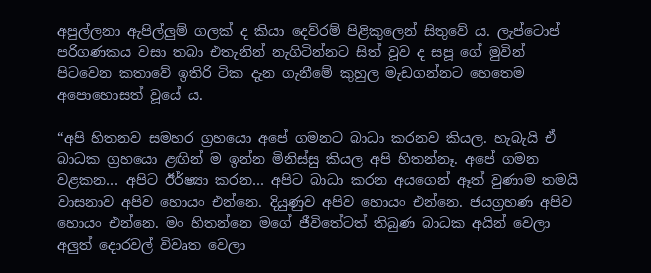අපුල්ලනා ඇපිල්ලුම් ගලක් ද කියා දෙව්රම් පිළිකුලෙන් සිතුවේ ය. ලැප්ටොප් පරිගණකය වසා තබා එතැනින් නැගිටින්නට සිත් වූව ද සපූ ගේ මුවින් පිටවෙන කතාවේ ඉතිරි ටික දැන ගැනීමේ කුහුල මැඩගන්නට හෙතෙම අපොහොසත් වූයේ ය.

“අපි හිතනව සමහර ග්‍රහයො අපේ ගමනට බාධා කරනව කියල. හැබැයි ඒ බාධක ග්‍රහයො ළඟින් ම ඉන්න මිනිස්සු කියල අපි හිතන්නෑ. අපේ ගමන වළකන… අපිට ඊර්ෂ්‍යා කරන… අපිට බාධා කරන අයගෙන් ඈත් වුණාම තමයි වාසනාව අපිව හොයං එන්නෙ. දියුණුව අපිව හොයං එන්නෙ. ජයග්‍රහණ අපිව හොයං එන්නෙ. මං හිතන්නෙ මගේ ජීවිතේටත් තිබුණ බාධක අයින් වෙලා අලුත් දොරවල් විවෘත වෙලා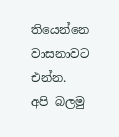තියෙන්නෙ වාසනාවට එන්න. අපි බලමු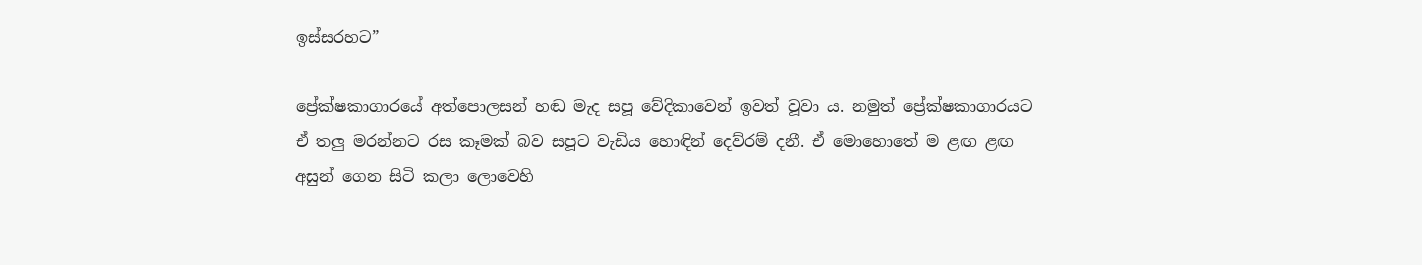ඉස්සරහට”

ප්‍රේක්ෂකාගාරයේ අත්පොලසන් හඬ මැද සපූ වේදිකාවෙන් ඉවත් වූවා ය. නමුත් ප්‍රේක්ෂකාගාරයට ඒ තලු මරන්නට රස කෑමක් බව සපූට වැඩිය හොඳින් දෙව්රම් දනී. ඒ මොහොතේ ම ළඟ ළඟ අසුන් ගෙන සිටි කලා ලොවෙහි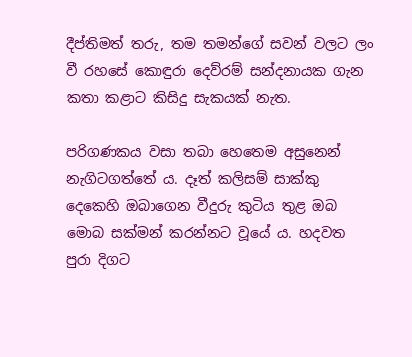දීප්තිමත් තරු, තම තමන්ගේ සවන් වලට ලං වී රහසේ කොඳුරා දෙව්රම් සන්දනායක ගැන කතා කළාට කිසිදු සැකයක් නැත.

පරිගණකය වසා තබා හෙතෙම අසුනෙන් නැගිටගත්තේ ය. දෑත් කලිසම් සාක්කු දෙකෙහි ඔබාගෙන වීදුරු කුටිය තුළ ඔබ මොබ සක්මන් කරන්නට වූයේ ය. හදවත පුරා දිගට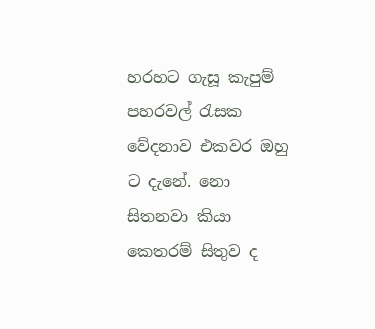හරහට ගැසූ කැපුම් පහරවල් රැසක වේදනාව එකවර ඔහු ට දැනේ. නො සිතනවා කියා කෙතරම් සිතුව ද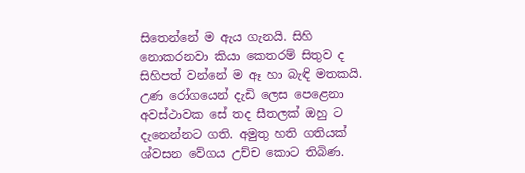සිතෙන්නේ ම ඇය ගැනයි. සිහි නොකරනවා කියා කෙතරම් සිතුව ද සිහිපත් වන්නේ ම ඈ හා බැඳි මතකයි. උණ රෝගයෙන් දැඩි ලෙස පෙළෙනා අවස්ථාවක සේ තද සීතලක් ඔහු ට දැනෙන්නට ගති. අමුතු හති ගතියක් ශ්වසන වේගය උච්ච කොට තිබිණ.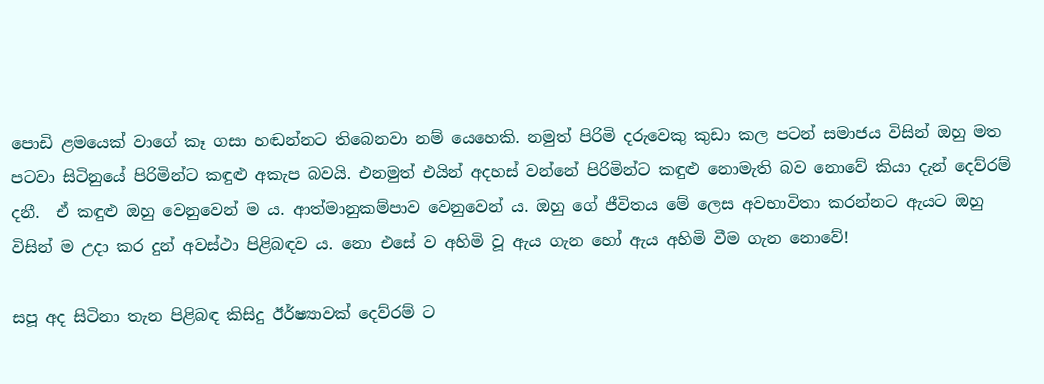පොඩි ළමයෙක් වාගේ කෑ ගසා හඬන්නට තිබෙනවා නම් යෙහෙකි. නමුත් පිරිමි දරුවෙකු කුඩා කල පටන් සමාජය විසින් ඔහු මත පටවා සිටිනුයේ පිරිමින්ට කඳුළු අකැප බවයි. එනමුත් එයින් අදහස් වන්නේ පිරිමින්ට කඳුළු නොමැති බව නොවේ කියා දැන් දෙව්රම් දනී.  ඒ කඳුළු ඔහු වෙනුවෙන් ම ය. ආත්මානුකම්පාව වෙනුවෙන් ය. ඔහු ගේ ජීවිතය මේ ලෙස අවභාවිතා කරන්නට ඇයට ඔහු විසින් ම උදා කර දුන් අවස්ථා පිළිබඳව ය. නො එසේ ව අහිමි වූ ඇය ගැන හෝ ඇය අහිමි වීම ගැන නොවේ!

සපූ අද සිටිනා තැන පිළිබඳ කිසිදු ඊර්ෂ්‍යාවක් දෙව්රම් ට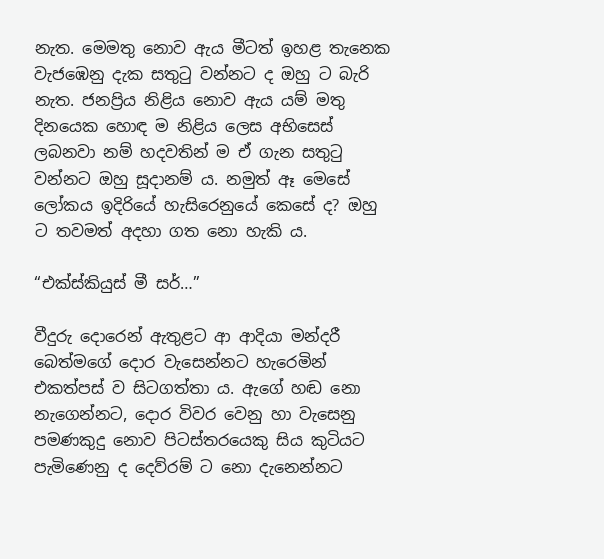නැත. මෙමතු නොව ඇය මීටත් ඉහළ තැනෙක වැජඹෙනු දැක සතුටු වන්නට ද ඔහු ට බැරි නැත. ජනප්‍රිය නිළිය නොව ඇය යම් මතු දිනයෙක හොඳ ම නිළිය ලෙස අභිසෙස් ලබනවා නම් හදවතින් ම ඒ ගැන සතුටු වන්නට ඔහු සූදානම් ය. නමුත් ඈ මෙසේ ලෝකය ඉදිරියේ හැසිරෙනුයේ කෙසේ ද? ඔහු ට තවමත් අදහා ගත නො හැකි ය.

“එක්ස්කියුස් මී සර්…”

වීදුරු දොරෙන් ඇතුළට ආ ආදියා මන්දරී බෙත්මගේ දොර වැසෙන්නට හැරෙමින් එකත්පස් ව සිටගත්තා ය. ඇගේ හඬ නො නැගෙන්නට, දොර විවර වෙනු හා වැසෙනු පමණකුදු නොව පිටස්තරයෙකු සිය කුටියට පැමිණෙනු ද දෙව්රම් ට නො දැනෙන්නට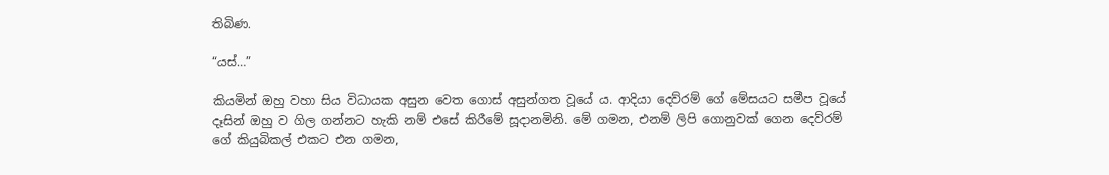තිබිණ.

“යස්…”

කියමින් ඔහු වහා සිය විධායක අසුන වෙත ගොස් අසුන්ගත වූයේ ය. ආදියා දෙව්රම් ගේ මේසයට සමීප වූයේ දෑසින් ඔහු ව ගිල ගන්නට හැකි නම් එසේ කිරීමේ සූදානමිනි. මේ ගමන, එනම් ලිපි ගොනුවක් ගෙන දෙව්රම් ගේ කියුබිකල් එකට එන ගමන,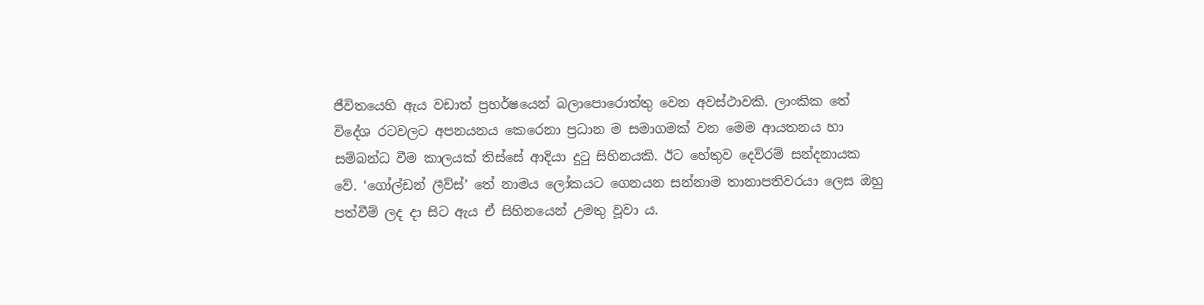ජීවිතයෙහි ඇය වඩාත් ප්‍රහර්ෂයෙන් බලාපොරොත්තු වෙන අවස්ථාවකි. ලාංකික තේ විදේශ රටවලට අපනයනය කෙරෙනා ප්‍රධාන ම සමාගමක් වන මෙම ආයතනය හා සම්බන්ධ වීම කාලයක් තිස්සේ ආදියා දුටු සිහිනයකි. ඊට හේතුව දෙව්රම් සන්දනායක වේ. ‘ගෝල්ඩන් ලීව්ස්’ තේ නාමය ලෝකයට ගෙනයන සන්නාම තානාපතිවරයා ලෙස ඔහු පත්වීම් ලද දා සිට ඇය ඒ සිහිනයෙන් උමතු වූවා ය.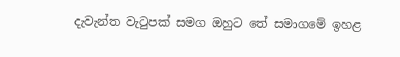දැවැන්ත වැටුපක් සමග ඔහුට තේ සමාගමේ ඉහළ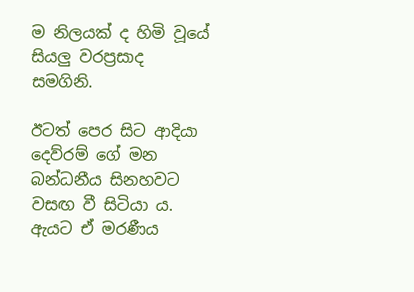ම නිලයක් ද හිමි වූයේ සියලු වරප්‍රසාද සමගිනි.

ඊටත් පෙර සිට ආදියා දෙව්රම් ගේ මන බන්ධනීය සිනහවට වසඟ වී සිටියා ය. ඇයට ඒ මරණීය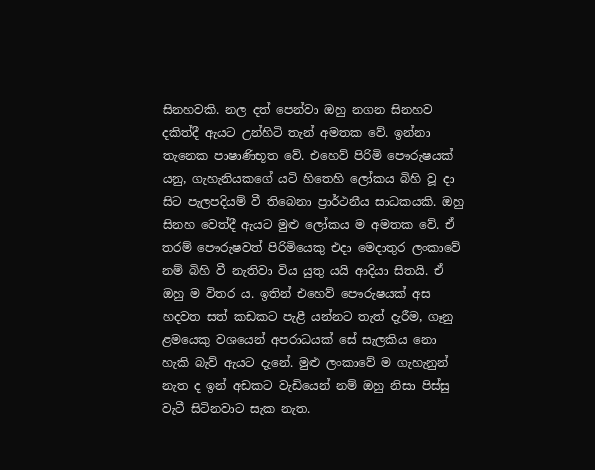සිනහවකි. නල දත් පෙන්වා ඔහු නගන සිනහව දකිත්දී ඇයට උන්හිටි තැන් අමතක වේ. ඉන්නා තැනෙක පාෂාණිභූත වේ. එහෙව් පිරිමි පෞරුෂයක් යනු, ගැහැනියකගේ යටි හිතෙහි ලෝකය බිහි වූ දා සිට පැලපදියම් වී තිබෙනා ප්‍රාර්ථනීය සාධකයකි. ඔහු සිනහ වෙත්දී ඇයට මුළු ලෝකය ම අමතක වේ. ඒ තරම් පෞරුෂවත් පිරිමියෙකු එදා මෙදාතුර ලංකාවේ නම් බිහි වී නැතිවා විය යුතු යයි ආදියා සිතයි. ඒ ඔහු ම විතර ය. ඉතින් එහෙව් පෞරුෂයක් අස හදවත සත් කඩකට පැළී යන්නට තැත් දැරීම, ගෑනු ළමයෙකු වශයෙන් අපරාධයක් සේ සැලකිය නො හැකි බැව් ඇයට දැනේ. මුළු ලංකාවේ ම ගැහැනුන් නැත ද ඉන් අඩකට වැඩියෙන් නම් ඔහු නිසා පිස්සු වැටී සිටිනවාට සැක නැත.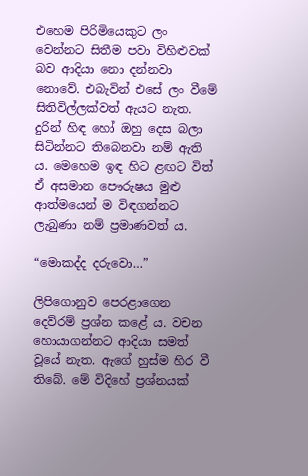එහෙම පිරිමියෙකුට ලං වෙන්නට සිතීම පවා විහිළුවක් බව ආදියා නො දන්නවා නොවේ. එබැවින් එසේ ලං වීමේ සිතිවිල්ලක්වත් ඇයට නැත. දුරින් හිඳ හෝ ඔහු දෙස බලා සිටින්නට තිබෙනවා නම් ඇති ය. මෙහෙම ඉඳ හිට ළඟට විත් ඒ අසමාන පෞරුෂය මුළු ආත්මයෙන් ම විඳගන්නට ලැබුණා නම් ප්‍රමාණවත් ය.

“මොකද්ද දරුවො…”

ලිපිගොනුව පෙරළාගෙන දෙව්රම් ප්‍රශ්න කළේ ය. වචන හොයාගන්නට ආදියා සමත් වූයේ නැත. ඇගේ හුස්ම හිර වී තිබේ. මේ විදිහේ ප්‍රශ්නයක්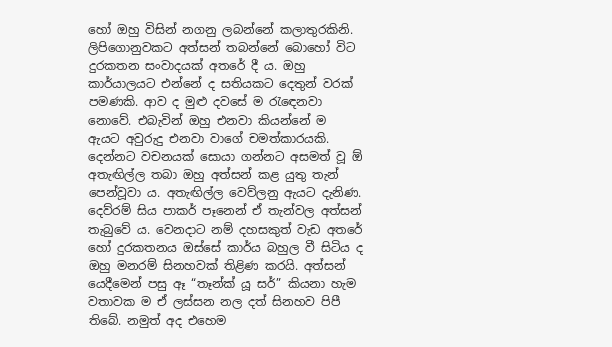හෝ ඔහු විසින් නගනු ලබන්නේ කලාතුරකිනි. ලිපිගොනුවකට අත්සන් තබන්නේ බොහෝ විට දුරකතන සංවාදයක් අතරේ දී ය. ඔහු කාර්යාලයට එන්නේ ද සතියකට දෙතුන් වරක් පමණකි. ආව ද මුළු දවසේ ම රැඳෙනවා නොවේ. එබැවින් ඔහු එනවා කියන්නේ ම ඇයට අවුරුදු එනවා වාගේ චමත්කාරයකි. දෙන්නට වචනයක් සොයා ගන්නට අසමත් වූ ඕ අතැඟිල්ල තබා ඔහු අත්සන් කළ යුතු තැන් පෙන්වූවා ය. අතැඟිල්ල වෙව්ලනු ඇයට දැනිණ. දෙව්රම් සිය පාකර් පෑනෙන් ඒ තැන්වල අත්සන් තැබුවේ ය. වෙනදාට නම් දහසකුත් වැඩ අතරේ හෝ දුරකතනය ඔස්සේ කාර්ය බහුල වී සිටිය ද ඔහු මනරම් සිනහවක් තිළිණ කරයි. අත්සන් යෙදීමෙන් පසු ඈ “තෑන්ක් යූ සර්” කියනා හැම වතාවක ම ඒ ලස්සන නල දත් සිනහව පිපී තිබේ. නමුත් අද එහෙම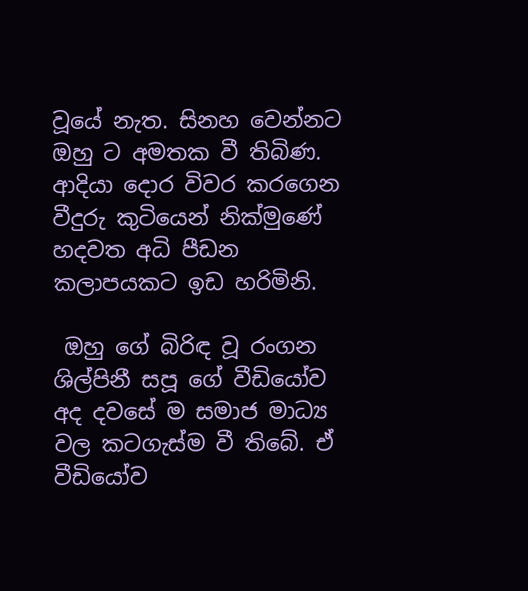වූයේ නැත. සිනහ වෙන්නට ඔහු ට අමතක වී තිබිණ. ආදියා දොර විවර කරගෙන වීදුරු කුටියෙන් නික්මුණේ හදවත අධි පීඩන කලාපයකට ඉඩ හරිමිනි.

 ඔහු ගේ බිරිඳ වූ රංගන ශිල්පිනී සපූ ගේ වීඩියෝව අද දවසේ ම සමාජ මාධ්‍ය වල කටගැස්ම වී තිබේ. ඒ වීඩියෝව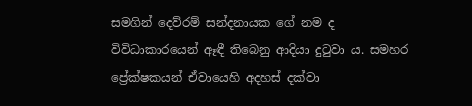සමගින් දෙව්රම් සන්දනායක ගේ නම ද විවිධාකාරයෙන් ඈඳී තිබෙනු ආදියා දුටුවා ය. සමහර ප්‍රේක්ෂකයන් ඒවායෙහි අදහස් දක්වා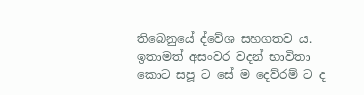තිබෙනුයේ ද්වේශ සහගතව ය. ඉතාමත් අසංවර වදන් භාවිතා කොට සපූ ට සේ ම දෙව්රම් ට ද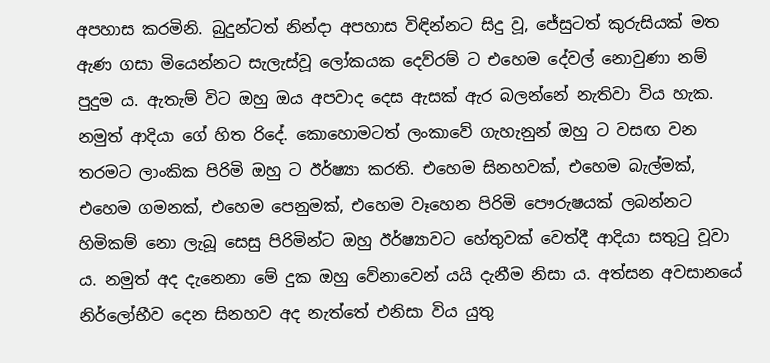අපහාස කරමිනි. බුදුන්ටත් නින්දා අපහාස විඳින්නට සිදු වූ, ජේසුටත් කුරුසියක් මත ඇණ ගසා මියෙන්නට සැලැස්වූ ලෝකයක දෙව්රම් ට එහෙම දේවල් නොවුණා නම් පුදුම ය. ඇතැම් විට ඔහු ඔය අපවාද දෙස ඇසක් ඇර බලන්නේ නැතිවා විය හැක. නමුත් ආදියා ගේ හිත රිදේ. කොහොමටත් ලංකාවේ ගැහැනුන් ඔහු ට වසඟ වන තරමට ලාංකික පිරිමි ඔහු ට ඊර්ෂ්‍යා කරති. එහෙම සිනහවක්, එහෙම බැල්මක්, එහෙම ගමනක්, එහෙම පෙනුමක්, එහෙම වෑහෙන පිරිමි පෞරුෂයක් ලබන්නට හිමිකම් නො ලැබූ සෙසු පිරිමින්ට ඔහු ඊර්ෂ්‍යාවට හේතුවක් වෙත්දී ආදියා සතුටු වූවා ය. නමුත් අද දැනෙනා මේ දුක ඔහු වේනාවෙන් යයි දැනීම නිසා ය. අත්සන අවසානයේ නිර්ලෝභීව දෙන සිනහව අද නැත්තේ එනිසා විය යුතු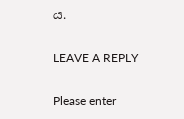ය.

LEAVE A REPLY

Please enter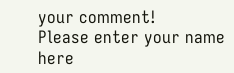your comment!
Please enter your name here